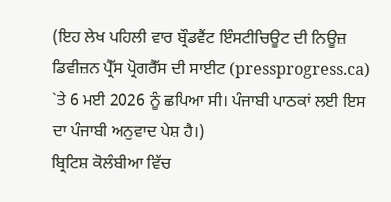(ਇਹ ਲੇਖ ਪਹਿਲੀ ਵਾਰ ਬ੍ਰੌਡਵੈਂਟ ਇੰਸਟੀਚਿਊਟ ਦੀ ਨਿਊਜ਼ ਡਿਵੀਜ਼ਨ ਪ੍ਰੈੱਸ ਪ੍ਰੋਗਰੈੱਸ ਦੀ ਸਾਈਟ (pressprogress.ca) `ਤੇ 6 ਮਈ 2026 ਨੂੰ ਛਪਿਆ ਸੀ। ਪੰਜਾਬੀ ਪਾਠਕਾਂ ਲਈ ਇਸ ਦਾ ਪੰਜਾਬੀ ਅਨੁਵਾਦ ਪੇਸ਼ ਹੈ।)
ਬ੍ਰਿਟਿਸ਼ ਕੋਲੰਬੀਆ ਵਿੱਚ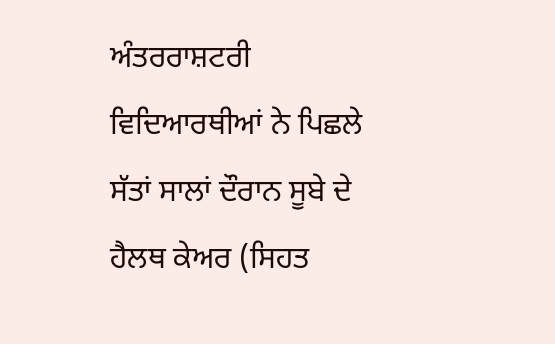ਅੰਤਰਰਾਸ਼ਟਰੀ ਵਿਦਿਆਰਥੀਆਂ ਨੇ ਪਿਛਲੇ ਸੱਤਾਂ ਸਾਲਾਂ ਦੌਰਾਨ ਸੂਬੇ ਦੇ ਹੈਲਥ ਕੇਅਰ (ਸਿਹਤ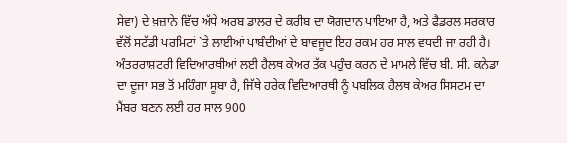ਸੇਵਾ) ਦੇ ਖ਼ਜ਼ਾਨੇ ਵਿੱਚ ਅੱਧੇ ਅਰਬ ਡਾਲਰ ਦੇ ਕਰੀਬ ਦਾ ਯੋਗਦਾਨ ਪਾਇਆ ਹੈ, ਅਤੇ ਫੈਡਰਲ ਸਰਕਾਰ ਵੱਲੋਂ ਸਟੱਡੀ ਪਰਮਿਟਾਂ `ਤੇ ਲਾਈਆਂ ਪਾਬੰਦੀਆਂ ਦੇ ਬਾਵਜੂਦ ਇਹ ਰਕਮ ਹਰ ਸਾਲ ਵਧਦੀ ਜਾ ਰਹੀ ਹੈ।
ਅੰਤਰਰਾਸ਼ਟਰੀ ਵਿਦਿਆਰਥੀਆਂ ਲਈ ਹੈਲਥ ਕੇਅਰ ਤੱਕ ਪਹੁੰਚ ਕਰਨ ਦੇ ਮਾਮਲੇ ਵਿੱਚ ਬੀ. ਸੀ. ਕਨੇਡਾ ਦਾ ਦੂਜਾ ਸਭ ਤੋਂ ਮਹਿੰਗਾ ਸੂਬਾ ਹੈ, ਜਿੱਥੇ ਹਰੇਕ ਵਿਦਿਆਰਥੀ ਨੂੰ ਪਬਲਿਕ ਹੈਲਥ ਕੇਅਰ ਸਿਸਟਮ ਦਾ ਮੈਂਬਰ ਬਣਨ ਲਈ ਹਰ ਸਾਲ 900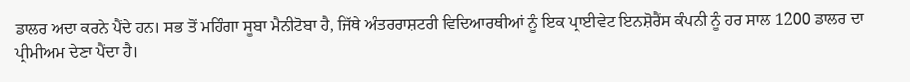ਡਾਲਰ ਅਦਾ ਕਰਨੇ ਪੈਂਦੇ ਹਨ। ਸਭ ਤੋਂ ਮਹਿੰਗਾ ਸੂਬਾ ਮੈਨੀਟੋਬਾ ਹੈ, ਜਿੱਥੇ ਅੰਤਰਰਾਸ਼ਟਰੀ ਵਿਦਿਆਰਥੀਆਂ ਨੂੰ ਇਕ ਪ੍ਰਾਈਵੇਟ ਇਨਸ਼ੋਰੈਂਸ ਕੰਪਨੀ ਨੂੰ ਹਰ ਸਾਲ 1200 ਡਾਲਰ ਦਾ ਪ੍ਰੀਮੀਅਮ ਦੇਣਾ ਪੈਂਦਾ ਹੈ।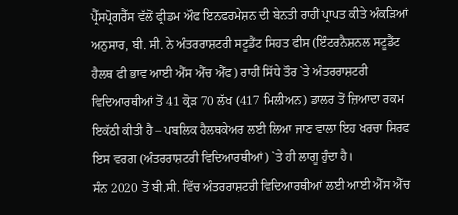ਪ੍ਰੈੱਸਪ੍ਰੋਗਰੈੱਸ ਵੱਲੋਂ ਫ੍ਰੀਡਮ ਔਫ ਇਨਫਰਮੇਸ਼ਨ ਦੀ ਬੇਨਤੀ ਰਾਹੀਂ ਪ੍ਰਾਪਤ ਕੀਤੇ ਅੰਕੜਿਆਂ ਅਨੁਸਾਰ, ਬੀ. ਸੀ. ਨੇ ਅੰਤਰਰਾਸ਼ਟਰੀ ਸਟੂਡੈਂਟ ਸਿਹਤ ਫੀਸ (ਇੰਟਰਨੈਸ਼ਨਲ ਸਟੂਡੈਂਟ ਹੈਲਥ ਫੀ ਭਾਵ ਆਈ ਐੱਸ ਐੱਚ ਐੱਫ) ਰਾਹੀਂ ਸਿੱਧੇ ਤੌਰ `ਤੇ ਅੰਤਰਰਾਸ਼ਟਰੀ ਵਿਦਿਆਰਥੀਆਂ ਤੋਂ 41 ਕ੍ਰੋੜ 70 ਲੱਖ (417 ਮਿਲੀਅਨ) ਡਾਲਰ ਤੋਂ ਜ਼ਿਆਦਾ ਰਕਮ ਇਕੱਠੀ ਕੀਤੀ ਹੈ – ਪਬਲਿਕ ਹੈਲਥਕੇਅਰ ਲਈ ਲਿਆ ਜਾਣ ਵਾਲਾ ਇਹ ਖਰਚਾ ਸਿਰਫ ਇਸ ਵਰਗ (ਅੰਤਰਰਾਸ਼ਟਰੀ ਵਿਦਿਆਰਥੀਆਂ) `ਤੇ ਹੀ ਲਾਗੂ ਹੁੰਦਾ ਹੈ।
ਸੰਨ 2020 ਤੋਂ ਬੀ.ਸੀ. ਵਿੱਚ ਅੰਤਰਰਾਸ਼ਟਰੀ ਵਿਦਿਆਰਥੀਆਂ ਲਈ ਆਈ ਐੱਸ ਐੱਚ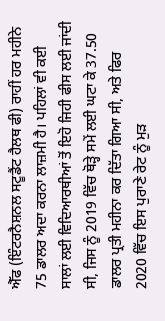ਐੱਫ (ਇੰਟਰਨੈਸ਼ਨਲ ਸਟੂਡੈਂਟ ਹੈਲਥ ਫੀ) ਰਾਹੀਂ ਹਰ ਮਹੀਨੇ 75 ਡਾਲਰ ਅਦਾ ਕਰਨਾ ਲਾਜ਼ਮੀ ਹੈ। ਪਹਿਲਾਂ ਵੀ ਕਈ ਸਾਲਾਂ ਲਈ ਵਿਦਿਆਰਥੀਆਂ ਤੋਂ ਇਹੋ ਜਿਹੀ ਫੀਸ ਲਈ ਜਾਂਦੀ ਸੀ, ਜਿਸ ਨੂੰ 2019 ਵਿੱਚ ਥੋੜ੍ਹੇ ਸਮੇਂ ਲਈ ਘਟਾ ਕੇ 37.50 ਡਾਲਰ ਪ੍ਰਤੀ ਮਹੀਨਾ ਕਰ ਦਿੱਤਾ ਗਿਆ ਸੀ, ਅਤੇ ਫਿਰ 2020 ਵਿੱਚ ਇਸ ਪੁਰਾਣੇ ਰੇਟ ਨੂੰ ਮੁੜ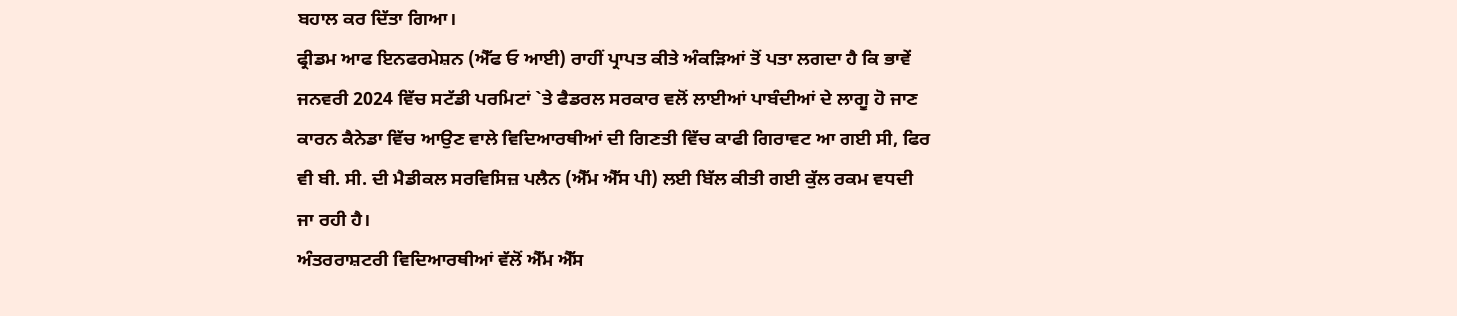ਬਹਾਲ ਕਰ ਦਿੱਤਾ ਗਿਆ।
ਫ੍ਰੀਡਮ ਆਫ ਇਨਫਰਮੇਸ਼ਨ (ਐੱਫ ਓ ਆਈ) ਰਾਹੀਂ ਪ੍ਰਾਪਤ ਕੀਤੇ ਅੰਕੜਿਆਂ ਤੋਂ ਪਤਾ ਲਗਦਾ ਹੈ ਕਿ ਭਾਵੇਂ ਜਨਵਰੀ 2024 ਵਿੱਚ ਸਟੱਡੀ ਪਰਮਿਟਾਂ `ਤੇ ਫੈਡਰਲ ਸਰਕਾਰ ਵਲੋਂ ਲਾਈਆਂ ਪਾਬੰਦੀਆਂ ਦੇ ਲਾਗੂ ਹੋ ਜਾਣ ਕਾਰਨ ਕੈਨੇਡਾ ਵਿੱਚ ਆਉਣ ਵਾਲੇ ਵਿਦਿਆਰਥੀਆਂ ਦੀ ਗਿਣਤੀ ਵਿੱਚ ਕਾਫੀ ਗਿਰਾਵਟ ਆ ਗਈ ਸੀ, ਫਿਰ ਵੀ ਬੀ. ਸੀ. ਦੀ ਮੈਡੀਕਲ ਸਰਵਿਸਿਜ਼ ਪਲੈਨ (ਐੱਮ ਐੱਸ ਪੀ) ਲਈ ਬਿੱਲ ਕੀਤੀ ਗਈ ਕੁੱਲ ਰਕਮ ਵਧਦੀ ਜਾ ਰਹੀ ਹੈ।
ਅੰਤਰਰਾਸ਼ਟਰੀ ਵਿਦਿਆਰਥੀਆਂ ਵੱਲੋਂ ਐੱਮ ਐੱਸ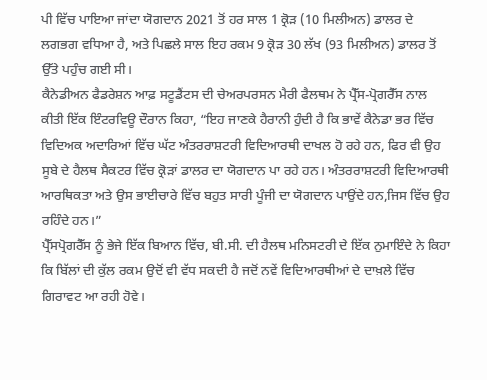ਪੀ ਵਿੱਚ ਪਾਇਆ ਜਾਂਦਾ ਯੋਗਦਾਨ 2021 ਤੋਂ ਹਰ ਸਾਲ 1 ਕ੍ਰੋੜ (10 ਮਿਲੀਅਨ) ਡਾਲਰ ਦੇ ਲਗਭਗ ਵਧਿਆ ਹੈ, ਅਤੇ ਪਿਛਲੇ ਸਾਲ ਇਹ ਰਕਮ 9 ਕ੍ਰੋੜ 30 ਲੱਖ (93 ਮਿਲੀਅਨ) ਡਾਲਰ ਤੋਂ ਉੱਤੇ ਪਹੁੰਚ ਗਈ ਸੀ।
ਕੈਨੇਡੀਅਨ ਫੈਡਰੇਸ਼ਨ ਆਫ਼ ਸਟੂਡੈਂਟਸ ਦੀ ਚੇਅਰਪਰਸਨ ਮੈਰੀ ਫੈਲਥਮ ਨੇ ਪ੍ਰੈੱਸ-ਪ੍ਰੋਗਰੈੱਸ ਨਾਲ ਕੀਤੀ ਇੱਕ ਇੰਟਰਵਿਊ ਦੌਰਾਨ ਕਿਹਾ, “ਇਹ ਜਾਣਕੇ ਹੈਰਾਨੀ ਹੁੰਦੀ ਹੈ ਕਿ ਭਾਵੇਂ ਕੈਨੇਡਾ ਭਰ ਵਿੱਚ ਵਿਦਿਅਕ ਅਦਾਰਿਆਂ ਵਿੱਚ ਘੱਟ ਅੰਤਰਰਾਸ਼ਟਰੀ ਵਿਦਿਆਰਥੀ ਦਾਖਲ ਹੋ ਰਹੇ ਹਨ, ਫਿਰ ਵੀ ਉਹ ਸੂਬੇ ਦੇ ਹੈਲਥ ਸੈਕਟਰ ਵਿੱਚ ਕ੍ਰੋੜਾਂ ਡਾਲਰ ਦਾ ਯੋਗਦਾਨ ਪਾ ਰਹੇ ਹਨ। ਅੰਤਰਰਾਸ਼ਟਰੀ ਵਿਦਿਆਰਥੀ ਆਰਥਿਕਤਾ ਅਤੇ ਉਸ ਭਾਈਚਾਰੇ ਵਿੱਚ ਬਹੁਤ ਸਾਰੀ ਪੂੰਜੀ ਦਾ ਯੋਗਦਾਨ ਪਾਉਂਦੇ ਹਨ,ਜਿਸ ਵਿੱਚ ਉਹ ਰਹਿੰਦੇ ਹਨ।”
ਪ੍ਰੈੱਸਪ੍ਰੋਗਰੈੱਸ ਨੂੰ ਭੇਜੇ ਇੱਕ ਬਿਆਨ ਵਿੱਚ, ਬੀ.ਸੀ. ਦੀ ਹੈਲਥ ਮਨਿਸਟਰੀ ਦੇ ਇੱਕ ਨੁਮਾਇੰਦੇ ਨੇ ਕਿਹਾ ਕਿ ਬਿੱਲਾਂ ਦੀ ਕੁੱਲ ਰਕਮ ਉਦੋਂ ਵੀ ਵੱਧ ਸਕਦੀ ਹੈ ਜਦੋਂ ਨਵੇਂ ਵਿਦਿਆਰਥੀਆਂ ਦੇ ਦਾਖ਼ਲੇ ਵਿੱਚ ਗਿਰਾਵਟ ਆ ਰਹੀ ਹੋਵੇ।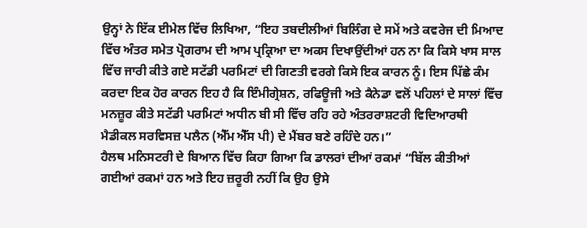ਉਨ੍ਹਾਂ ਨੇ ਇੱਕ ਈਮੇਲ ਵਿੱਚ ਲਿਖਿਆ, “ਇਹ ਤਬਦੀਲੀਆਂ ਬਿਲਿੰਗ ਦੇ ਸਮੇਂ ਅਤੇ ਕਵਰੇਜ ਦੀ ਮਿਆਦ ਵਿੱਚ ਅੰਤਰ ਸਮੇਤ ਪ੍ਰੋਗਰਾਮ ਦੀ ਆਮ ਪ੍ਰਕ੍ਰਿਆ ਦਾ ਅਕਸ ਦਿਖਾਉਂਦੀਆਂ ਹਨ ਨਾ ਕਿ ਕਿਸੇ ਖਾਸ ਸਾਲ ਵਿੱਚ ਜਾਰੀ ਕੀਤੇ ਗਏ ਸਟੱਡੀ ਪਰਮਿਟਾਂ ਦੀ ਗਿਣਤੀ ਵਰਗੇ ਕਿਸੇ ਇਕ ਕਾਰਨ ਨੂੰ। ਇਸ ਪਿੱਛੇ ਕੰਮ ਕਰਦਾ ਇਕ ਹੋਰ ਕਾਰਨ ਇਹ ਹੈ ਕਿ ਇੰਮੀਗ੍ਰੇਸ਼ਨ, ਰਫਿਊਜੀ ਅਤੇ ਕੈਨੇਡਾ ਵਲੋਂ ਪਹਿਲਾਂ ਦੇ ਸਾਲਾਂ ਵਿੱਚ ਮਨਜ਼ੂਰ ਕੀਤੇ ਸਟੱਡੀ ਪਰਮਿਟਾਂ ਅਧੀਨ ਬੀ ਸੀ ਵਿੱਚ ਰਹਿ ਰਹੇ ਅੰਤਰਰਾਸ਼ਟਰੀ ਵਿਦਿਆਰਥੀ ਮੈਡੀਕਲ ਸਰਵਿਸਜ਼ ਪਲੈਨ (ਐੱਮ ਐੱਸ ਪੀ) ਦੇ ਮੈਂਬਰ ਬਣੇ ਰਹਿੰਦੇ ਹਨ।”
ਹੈਲਥ ਮਨਿਸਟਰੀ ਦੇ ਬਿਆਨ ਵਿੱਚ ਕਿਹਾ ਗਿਆ ਕਿ ਡਾਲਰਾਂ ਦੀਆਂ ਰਕਮਾਂ “ਬਿੱਲ ਕੀਤੀਆਂ ਗਈਆਂ ਰਕਮਾਂ ਹਨ ਅਤੇ ਇਹ ਜ਼ਰੂਰੀ ਨਹੀਂ ਕਿ ਉਹ ਉਸੇ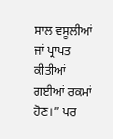ਸਾਲ ਵਸੂਲੀਆਂ ਜਾਂ ਪ੍ਰਾਪਤ ਕੀਤੀਆਂ ਗਈਆਂ ਰਕਮਾਂ ਹੋਣ।” ਪਰ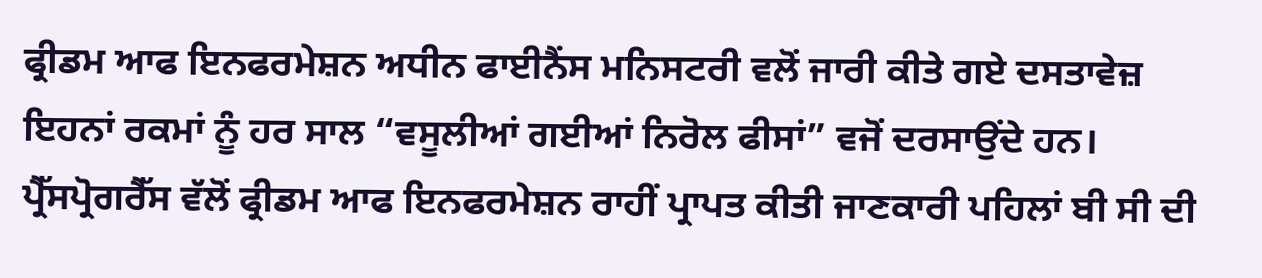ਫ੍ਰੀਡਮ ਆਫ ਇਨਫਰਮੇਸ਼ਨ ਅਧੀਨ ਫਾਈਨੈਂਸ ਮਨਿਸਟਰੀ ਵਲੋਂ ਜਾਰੀ ਕੀਤੇ ਗਏ ਦਸਤਾਵੇਜ਼ ਇਹਨਾਂ ਰਕਮਾਂ ਨੂੰ ਹਰ ਸਾਲ “ਵਸੂਲੀਆਂ ਗਈਆਂ ਨਿਰੋਲ ਫੀਸਾਂ” ਵਜੋਂ ਦਰਸਾਉਂਦੇ ਹਨ।
ਪ੍ਰੈੱਸਪ੍ਰੋਗਰੈੱਸ ਵੱਲੋਂ ਫ੍ਰੀਡਮ ਆਫ ਇਨਫਰਮੇਸ਼ਨ ਰਾਹੀਂ ਪ੍ਰਾਪਤ ਕੀਤੀ ਜਾਣਕਾਰੀ ਪਹਿਲਾਂ ਬੀ ਸੀ ਦੀ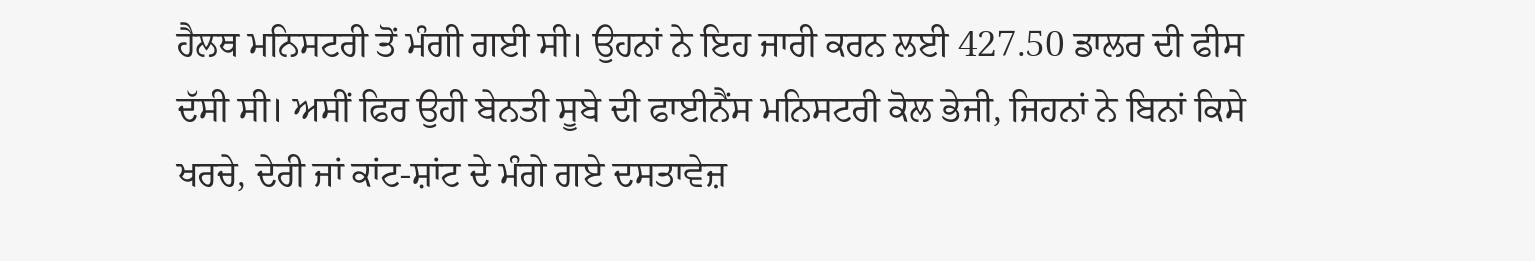ਹੈਲਥ ਮਨਿਸਟਰੀ ਤੋਂ ਮੰਗੀ ਗਈ ਸੀ। ਉਹਨਾਂ ਨੇ ਇਹ ਜਾਰੀ ਕਰਨ ਲਈ 427.50 ਡਾਲਰ ਦੀ ਫੀਸ ਦੱਸੀ ਸੀ। ਅਸੀਂ ਫਿਰ ਉਹੀ ਬੇਨਤੀ ਸੂਬੇ ਦੀ ਫਾਈਨੈਂਸ ਮਨਿਸਟਰੀ ਕੋਲ ਭੇਜੀ, ਜਿਹਨਾਂ ਨੇ ਬਿਨਾਂ ਕਿਸੇ ਖਰਚੇ, ਦੇਰੀ ਜਾਂ ਕਾਂਟ-ਸ਼ਾਂਟ ਦੇ ਮੰਗੇ ਗਏ ਦਸਤਾਵੇਜ਼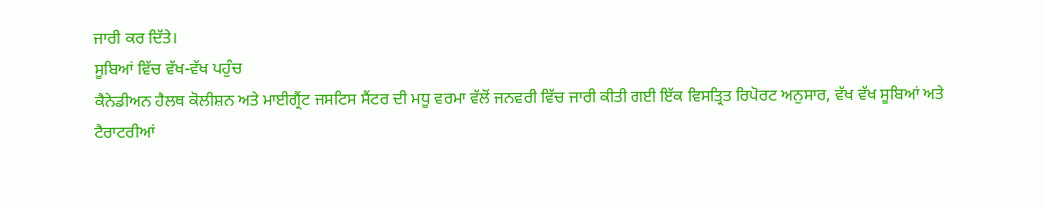ਜਾਰੀ ਕਰ ਦਿੱਤੇ।
ਸੂਬਿਆਂ ਵਿੱਚ ਵੱਖ-ਵੱਖ ਪਹੁੰਚ
ਕੈਨੇਡੀਅਨ ਹੈਲਥ ਕੋਲੀਸ਼ਨ ਅਤੇ ਮਾਈਗ੍ਰੈਂਟ ਜਸਟਿਸ ਸੈਂਟਰ ਦੀ ਮਧੂ ਵਰਮਾ ਵੱਲੋਂ ਜਨਵਰੀ ਵਿੱਚ ਜਾਰੀ ਕੀਤੀ ਗਈ ਇੱਕ ਵਿਸਤ੍ਰਿਤ ਰਿਪੋਰਟ ਅਨੁਸਾਰ, ਵੱਖ ਵੱਖ ਸੂਬਿਆਂ ਅਤੇ ਟੈਰਾਟਰੀਆਂ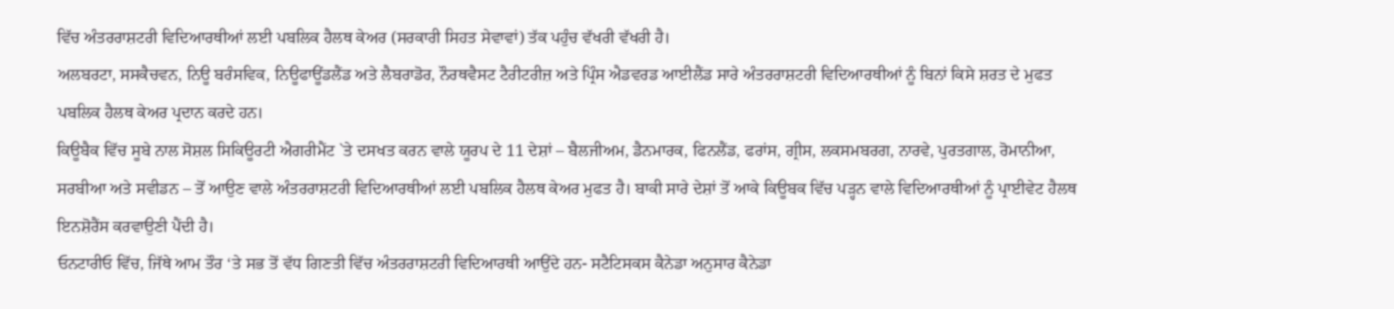ਵਿੱਚ ਅੰਤਰਰਾਸ਼ਟਰੀ ਵਿਦਿਆਰਥੀਆਂ ਲਈ ਪਬਲਿਕ ਹੈਲਥ ਕੇਅਰ (ਸਰਕਾਰੀ ਸਿਹਤ ਸੇਵਾਵਾਂ) ਤੱਕ ਪਹੁੰਚ ਵੱਖਰੀ ਵੱਖਰੀ ਹੈ।
ਅਲਬਰਟਾ, ਸਸਕੈਚਵਨ, ਨਿਊ ਬਰੰਸਵਿਕ, ਨਿਊਫਾਊਂਡਲੈਂਡ ਅਤੇ ਲੈਬਰਾਡੋਰ, ਨੌਰਥਵੈਸਟ ਟੈਰੀਟਰੀਜ਼ ਅਤੇ ਪ੍ਰਿੰਸ ਐਡਵਰਡ ਆਈਲੈਂਡ ਸਾਰੇ ਅੰਤਰਰਾਸ਼ਟਰੀ ਵਿਦਿਆਰਥੀਆਂ ਨੂੰ ਬਿਨਾਂ ਕਿਸੇ ਸ਼ਰਤ ਦੇ ਮੁਫਤ ਪਬਲਿਕ ਹੈਲਥ ਕੇਅਰ ਪ੍ਰਦਾਨ ਕਰਦੇ ਹਨ।
ਕਿਊਬੈਕ ਵਿੱਚ ਸੂਬੇ ਨਾਲ ਸੋਸ਼ਲ ਸਿਕਿਊਰਟੀ ਐਗਰੀਮੈਂਟ `ਤੇ ਦਸਖਤ ਕਰਨ ਵਾਲੇ ਯੂਰਪ ਦੇ 11 ਦੇਸ਼ਾਂ – ਬੈਲਜੀਅਮ, ਡੈਨਮਾਰਕ, ਫਿਨਲੈਂਡ, ਫਰਾਂਸ, ਗ੍ਰੀਸ, ਲਕਸਮਬਰਗ, ਨਾਰਵੇ, ਪੁਰਤਗਾਲ, ਰੋਮਾਨੀਆ, ਸਰਬੀਆ ਅਤੇ ਸਵੀਡਨ – ਤੋਂ ਆਉਣ ਵਾਲੇ ਅੰਤਰਰਾਸ਼ਟਰੀ ਵਿਦਿਆਰਥੀਆਂ ਲਈ ਪਬਲਿਕ ਹੈਲਥ ਕੇਅਰ ਮੁਫਤ ਹੈ। ਬਾਕੀ ਸਾਰੇ ਦੇਸ਼ਾਂ ਤੋਂ ਆਕੇ ਕਿਊਬਕ ਵਿੱਚ ਪੜ੍ਹਨ ਵਾਲੇ ਵਿਦਿਆਰਥੀਆਂ ਨੂੰ ਪ੍ਰਾਈਵੇਟ ਹੈਲਥ ਇਨਸ਼ੋਰੈਂਸ ਕਰਵਾਉਣੀ ਪੈਂਦੀ ਹੈ।
ਓਨਟਾਰੀਓ ਵਿੱਚ, ਜਿੱਥੇ ਆਮ ਤੌਰ ‘ਤੇ ਸਭ ਤੋਂ ਵੱਧ ਗਿਣਤੀ ਵਿੱਚ ਅੰਤਰਰਾਸ਼ਟਰੀ ਵਿਦਿਆਰਥੀ ਆਉਂਦੇ ਹਨ- ਸਟੈਟਿਸਕਸ ਕੈਨੇਡਾ ਅਨੁਸਾਰ ਕੈਨੇਡਾ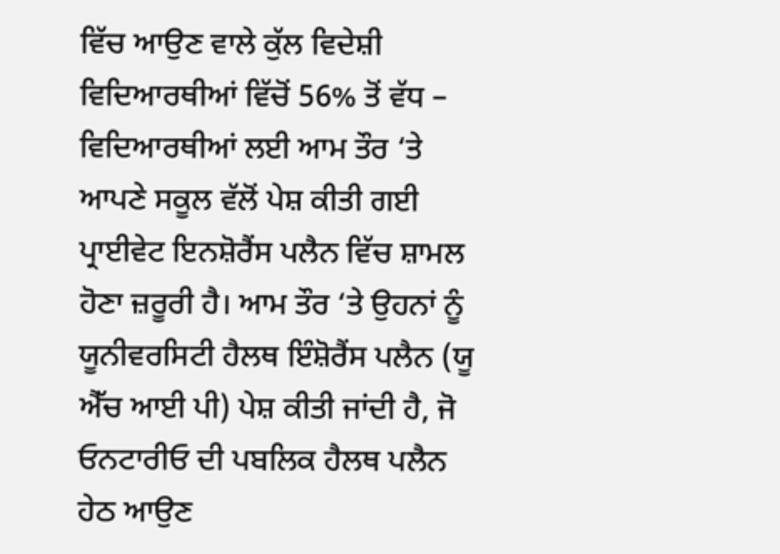ਵਿੱਚ ਆਉਣ ਵਾਲੇ ਕੁੱਲ ਵਿਦੇਸ਼ੀ ਵਿਦਿਆਰਥੀਆਂ ਵਿੱਚੋਂ 56% ਤੋਂ ਵੱਧ – ਵਿਦਿਆਰਥੀਆਂ ਲਈ ਆਮ ਤੌਰ ‘ਤੇ ਆਪਣੇ ਸਕੂਲ ਵੱਲੋਂ ਪੇਸ਼ ਕੀਤੀ ਗਈ ਪ੍ਰਾਈਵੇਟ ਇਨਸ਼ੋਰੈਂਸ ਪਲੈਨ ਵਿੱਚ ਸ਼ਾਮਲ ਹੋਣਾ ਜ਼ਰੂਰੀ ਹੈ। ਆਮ ਤੌਰ ‘ਤੇ ਉਹਨਾਂ ਨੂੰ ਯੂਨੀਵਰਸਿਟੀ ਹੈਲਥ ਇੰਸ਼ੋਰੈਂਸ ਪਲੈਨ (ਯੂ ਐੱਚ ਆਈ ਪੀ) ਪੇਸ਼ ਕੀਤੀ ਜਾਂਦੀ ਹੈ, ਜੋ ਓਨਟਾਰੀਓ ਦੀ ਪਬਲਿਕ ਹੈਲਥ ਪਲੈਨ ਹੇਠ ਆਉਣ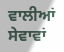ਵਾਲੀਆਂ ਸੇਵਾਵਾਂ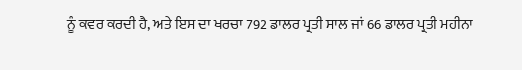ਨੂੰ ਕਵਰ ਕਰਦੀ ਹੈ, ਅਤੇ ਇਸ ਦਾ ਖਰਚਾ 792 ਡਾਲਰ ਪ੍ਰਤੀ ਸਾਲ ਜਾਂ 66 ਡਾਲਰ ਪ੍ਰਤੀ ਮਹੀਨਾ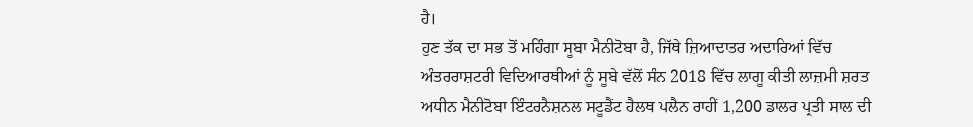ਹੈ।
ਹੁਣ ਤੱਕ ਦਾ ਸਭ ਤੋਂ ਮਹਿੰਗਾ ਸੂਬਾ ਮੈਨੀਟੋਬਾ ਹੈ, ਜਿੱਥੇ ਜ਼ਿਆਦਾਤਰ ਅਦਾਰਿਆਂ ਵਿੱਚ ਅੰਤਰਰਾਸ਼ਟਰੀ ਵਿਦਿਆਰਥੀਆਂ ਨੂੰ ਸੂਬੇ ਵੱਲੋਂ ਸੰਨ 2018 ਵਿੱਚ ਲਾਗੂ ਕੀਤੀ ਲਾਜ਼ਮੀ ਸ਼ਰਤ ਅਧੀਨ ਮੈਨੀਟੋਬਾ ਇੰਟਰਨੈਸ਼ਨਲ ਸਟੂਡੈਂਟ ਹੈਲਥ ਪਲੈਨ ਰਾਹੀਂ 1,200 ਡਾਲਰ ਪ੍ਰਤੀ ਸਾਲ ਦੀ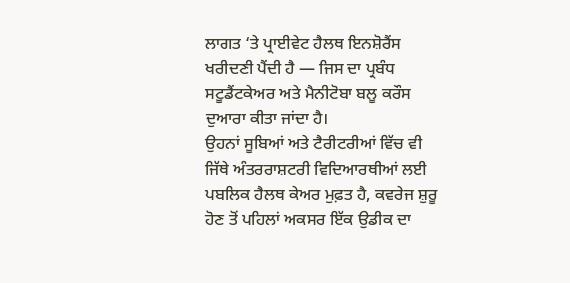ਲਾਗਤ ‘ਤੇ ਪ੍ਰਾਈਵੇਟ ਹੈਲਥ ਇਨਸ਼ੋਰੈਂਸ ਖਰੀਦਣੀ ਪੈਂਦੀ ਹੈ — ਜਿਸ ਦਾ ਪ੍ਰਬੰਧ ਸਟੂਡੈਂਟਕੇਅਰ ਅਤੇ ਮੈਨੀਟੋਬਾ ਬਲੂ ਕਰੌਸ ਦੁਆਰਾ ਕੀਤਾ ਜਾਂਦਾ ਹੈ।
ਉਹਨਾਂ ਸੂਬਿਆਂ ਅਤੇ ਟੈਰੀਟਰੀਆਂ ਵਿੱਚ ਵੀ ਜਿੱਥੇ ਅੰਤਰਰਾਸ਼ਟਰੀ ਵਿਦਿਆਰਥੀਆਂ ਲਈ ਪਬਲਿਕ ਹੈਲਥ ਕੇਅਰ ਮੁਫ਼ਤ ਹੈ, ਕਵਰੇਜ ਸ਼ੁਰੂ ਹੋਣ ਤੋਂ ਪਹਿਲਾਂ ਅਕਸਰ ਇੱਕ ਉਡੀਕ ਦਾ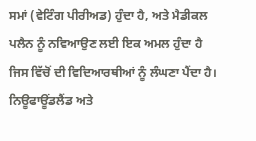ਸਮਾਂ (ਵੇਟਿੰਗ ਪੀਰੀਅਡ) ਹੁੰਦਾ ਹੈ, ਅਤੇ ਮੈਡੀਕਲ ਪਲੈਨ ਨੂੰ ਨਵਿਆਉਣ ਲਈ ਇਕ ਅਮਲ ਹੁੰਦਾ ਹੈ ਜਿਸ ਵਿੱਚੋਂ ਦੀ ਵਿਦਿਆਰਥੀਆਂ ਨੂੰ ਲੰਘਣਾ ਪੈਂਦਾ ਹੈ।
ਨਿਊਫਾਊਂਡਲੈਂਡ ਅਤੇ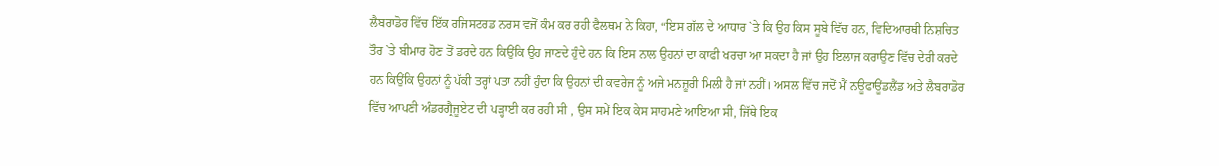ਲੈਬਰਾਡੋਰ ਵਿੱਚ ਇੱਕ ਰਜਿਸਟਰਡ ਨਰਸ ਵਜੋਂ ਕੰਮ ਕਰ ਰਹੀ ਫੈਲਥਮ ਨੇ ਕਿਹਾ, “ਇਸ ਗੱਲ ਦੇ ਆਧਾਰ `ਤੇ ਕਿ ਉਹ ਕਿਸ ਸੂਬੇ ਵਿੱਚ ਹਨ, ਵਿਦਿਆਰਥੀ ਨਿਸ਼ਚਿਤ ਤੌਰ `ਤੇ ਬੀਮਾਰ ਹੋਣ ਤੋਂ ਡਰਦੇ ਹਨ ਕਿਉਂਕਿ ਉਹ ਜਾਣਦੇ ਹੁੰਦੇ ਹਨ ਕਿ ਇਸ ਨਾਲ ਉਹਨਾਂ ਦਾ ਕਾਫੀ ਖਰਚਾ ਆ ਸਕਦਾ ਹੈ ਜਾਂ ਉਹ ਇਲਾਜ ਕਰਾਉਣ ਵਿੱਚ ਦੇਰੀ ਕਰਦੇ ਹਨ ਕਿਉਂਕਿ ਉਹਨਾਂ ਨੂੰ ਪੱਕੀ ਤਰ੍ਹਾਂ ਪਤਾ ਨਹੀਂ ਹੁੰਦਾ ਕਿ ਉਹਨਾਂ ਦੀ ਕਵਰੇਜ ਨੂੰ ਅਜੇ ਮਨਜ਼ੂਰੀ ਮਿਲੀ ਹੈ ਜਾਂ ਨਹੀਂ। ਅਸਲ ਵਿੱਚ ਜਦੋਂ ਮੈਂ ਨਊਫਾਊਂਡਲੈਂਡ ਅਤੇ ਲੈਬਰਾਡੋਰ ਵਿੱਚ ਆਪਣੀ ਅੰਡਰਗ੍ਰੈਜੂਏਟ ਦੀ ਪੜ੍ਹਾਈ ਕਰ ਰਹੀ ਸੀ , ਉਸ ਸਮੇਂ ਇਕ ਕੇਸ ਸਾਹਮਣੇ ਆਇਆ ਸੀ, ਜਿੱਥੇ ਇਕ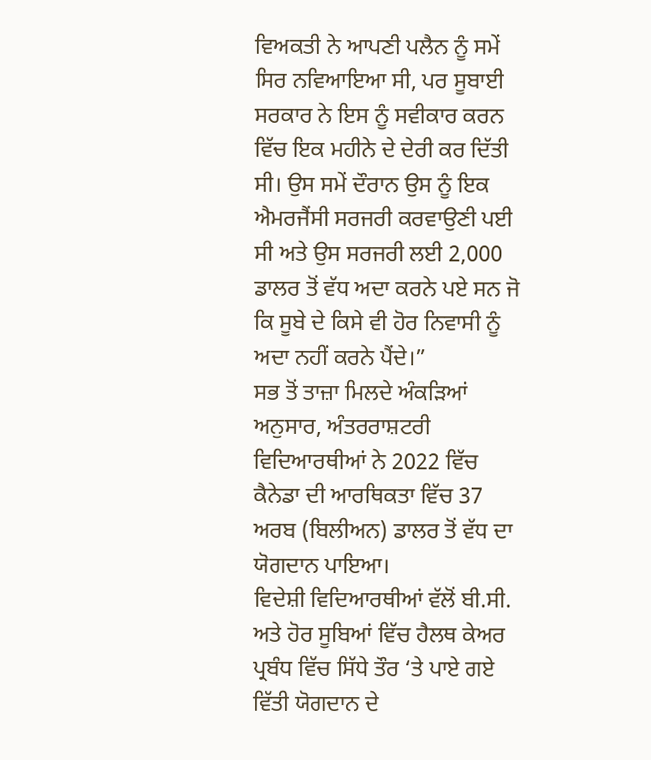ਵਿਅਕਤੀ ਨੇ ਆਪਣੀ ਪਲੈਨ ਨੂੰ ਸਮੇਂ ਸਿਰ ਨਵਿਆਇਆ ਸੀ, ਪਰ ਸੂਬਾਈ ਸਰਕਾਰ ਨੇ ਇਸ ਨੂੰ ਸਵੀਕਾਰ ਕਰਨ ਵਿੱਚ ਇਕ ਮਹੀਨੇ ਦੇ ਦੇਰੀ ਕਰ ਦਿੱਤੀ ਸੀ। ਉਸ ਸਮੇਂ ਦੌਰਾਨ ਉਸ ਨੂੰ ਇਕ ਐਮਰਜੈਂਸੀ ਸਰਜਰੀ ਕਰਵਾਉਣੀ ਪਈ ਸੀ ਅਤੇ ਉਸ ਸਰਜਰੀ ਲਈ 2,000 ਡਾਲਰ ਤੋਂ ਵੱਧ ਅਦਾ ਕਰਨੇ ਪਏ ਸਨ ਜੋ ਕਿ ਸੂਬੇ ਦੇ ਕਿਸੇ ਵੀ ਹੋਰ ਨਿਵਾਸੀ ਨੂੰ ਅਦਾ ਨਹੀਂ ਕਰਨੇ ਪੈਂਦੇ।”
ਸਭ ਤੋਂ ਤਾਜ਼ਾ ਮਿਲਦੇ ਅੰਕੜਿਆਂ ਅਨੁਸਾਰ, ਅੰਤਰਰਾਸ਼ਟਰੀ ਵਿਦਿਆਰਥੀਆਂ ਨੇ 2022 ਵਿੱਚ ਕੈਨੇਡਾ ਦੀ ਆਰਥਿਕਤਾ ਵਿੱਚ 37 ਅਰਬ (ਬਿਲੀਅਨ) ਡਾਲਰ ਤੋਂ ਵੱਧ ਦਾ ਯੋਗਦਾਨ ਪਾਇਆ।
ਵਿਦੇਸ਼ੀ ਵਿਦਿਆਰਥੀਆਂ ਵੱਲੋਂ ਬੀ.ਸੀ. ਅਤੇ ਹੋਰ ਸੂਬਿਆਂ ਵਿੱਚ ਹੈਲਥ ਕੇਅਰ ਪ੍ਰਬੰਧ ਵਿੱਚ ਸਿੱਧੇ ਤੌਰ ‘ਤੇ ਪਾਏ ਗਏ ਵਿੱਤੀ ਯੋਗਦਾਨ ਦੇ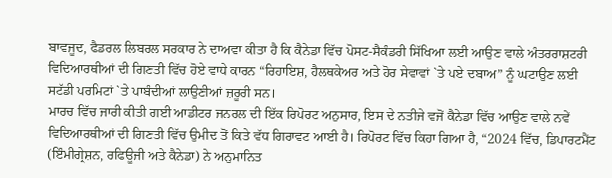ਬਾਵਜੂਦ, ਫੈਡਰਲ ਲਿਬਰਲ ਸਰਕਾਰ ਨੇ ਦਾਅਵਾ ਕੀਤਾ ਹੈ ਕਿ ਕੈਨੇਡਾ ਵਿੱਚ ਪੋਸਟ-ਸੈਕੰਡਰੀ ਸਿੱਖਿਆ ਲਈ ਆਉਣ ਵਾਲੇ ਅੰਤਰਰਾਸ਼ਟਰੀ ਵਿਦਿਆਰਥੀਆਂ ਦੀ ਗਿਣਤੀ ਵਿੱਚ ਹੋਏ ਵਾਧੇ ਕਾਰਨ “ਰਿਹਾਇਸ਼, ਹੈਲਥਕੇਅਰ ਅਤੇ ਹੋਰ ਸੇਵਾਵਾਂ `ਤੇ ਪਏ ਦਬਾਅ” ਨੂੰ ਘਟਾਉਣ ਲਈ ਸਟੱਡੀ ਪਰਮਿਟਾਂ `ਤੇ ਪਾਬੰਦੀਆਂ ਲਾਉਣੀਆਂ ਜ਼ਰੂਰੀ ਸਨ।
ਮਾਰਚ ਵਿੱਚ ਜਾਰੀ ਕੀਤੀ ਗਈ ਆਡੀਟਰ ਜਨਰਲ ਦੀ ਇੱਕ ਰਿਪੋਰਟ ਅਨੁਸਾਰ, ਇਸ ਦੇ ਨਤੀਜੇ ਵਜੋਂ ਕੈਨੇਡਾ ਵਿੱਚ ਆਉਣ ਵਾਲੇ ਨਵੇਂ ਵਿਦਿਆਰਥੀਆਂ ਦੀ ਗਿਣਤੀ ਵਿੱਚ ਉਮੀਦ ਤੋਂ ਕਿਤੇ ਵੱਧ ਗਿਰਾਵਟ ਆਈ ਹੈ। ਰਿਪੋਰਟ ਵਿੱਚ ਕਿਹਾ ਗਿਆ ਹੈ, “2024 ਵਿੱਚ, ਡਿਪਾਰਟਮੈਂਟ (ਇੰਮੀਗ੍ਰੇਸ਼ਨ, ਰਫਿਊਜੀ ਅਤੇ ਕੈਨੇਡਾ) ਨੇ ਅਨੁਮਾਨਿਤ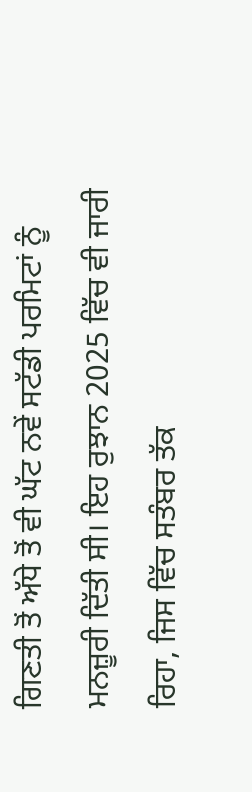ਗਿਣਤੀ ਤੋਂ ਅੱਧੇ ਤੋਂ ਵੀ ਘੱਟ ਨਵੇਂ ਸਟੱਡੀ ਪਰਮਿਟਾਂ ਨੂੰ ਮਨਜ਼ੂਰੀ ਦਿੱਤੀ ਸੀ। ਇਹ ਰੁਝਾਨ 2025 ਵਿੱਚ ਵੀ ਜਾਰੀ ਰਿਹਾ, ਜਿਸ ਵਿੱਚ ਸਤੰਬਰ ਤੱਕ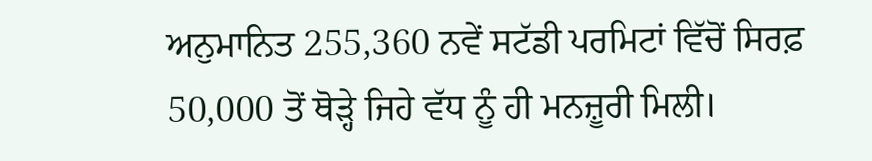ਅਨੁਮਾਨਿਤ 255,360 ਨਵੇਂ ਸਟੱਡੀ ਪਰਮਿਟਾਂ ਵਿੱਚੋਂ ਸਿਰਫ਼ 50,000 ਤੋਂ ਥੋੜ੍ਹੇ ਜਿਹੇ ਵੱਧ ਨੂੰ ਹੀ ਮਨਜ਼ੂਰੀ ਮਿਲੀ।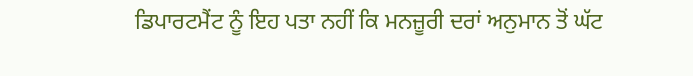ਡਿਪਾਰਟਮੈਂਟ ਨੂੰ ਇਹ ਪਤਾ ਨਹੀਂ ਕਿ ਮਨਜ਼ੂਰੀ ਦਰਾਂ ਅਨੁਮਾਨ ਤੋਂ ਘੱਟ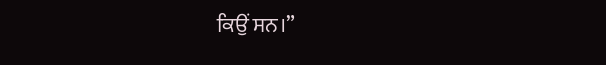ਕਿਉਂ ਸਨ।”